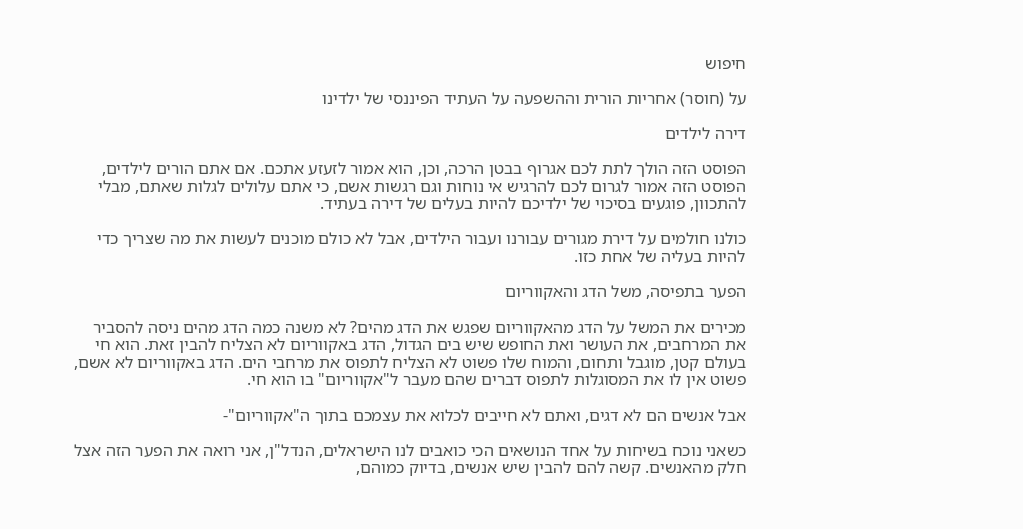חיפוש

על (חוסר) אחריות הורית וההשפעה על העתיד הפיננסי של ילדינו

דירה לילדים

הפוסט הזה הולך לתת לכם אגרוף בבטן הרכה, וכן, הוא אמור לזעזע אתכם. אם אתם הורים לילדים, הפוסט הזה אמור לגרום לכם להרגיש אי נוחות וגם רגשות אשם, כי אתם עלולים לגלות שאתם, מבלי להתכוון, פוגעים בסיכוי של ילדיכם להיות בעלים של דירה בעתיד.

כולנו חולמים על דירת מגורים עבורנו ועבור הילדים, אבל לא כולם מוכנים לעשות את מה שצריך כדי להיות בעליה של אחת כזו.

הפער בתפיסה, משל הדג והאקווריום

מכירים את המשל על הדג מהאקווריום שפגש את הדג מהים? לא משנה כמה הדג מהים ניסה להסביר את המרחבים, את העושר ואת החופש שיש בים הגדול, הדג באקווריום לא הצליח להבין זאת. הוא חי בעולם קטן, מוגבל ותחום, והמוח שלו פשוט לא הצליח לתפוס את מרחבי הים. הדג באקווריום לא אשם, פשוט אין לו את המסוגלות לתפוס דברים שהם מעבר ל"אקווריום" בו הוא חי.

אבל אנשים הם לא דגים, ואתם לא חייבים לכלוא את עצמכם בתוך ה"אקווריום"-

כשאני נוכח בשיחות על אחד הנושאים הכי כואבים לנו הישראלים, הנדל"ן, אני רואה את הפער הזה אצל חלק מהאנשים. קשה להם להבין שיש אנשים, בדיוק כמוהם,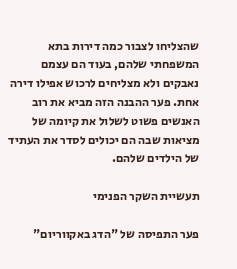שהצליחו לצבור כמה דירות בתא המשפחתי שלהם, בעוד הם עצמם נאבקים ולא מצליחים לרכוש אפילו דירה אחת. פער ההבנה הזה מביא את רוב האנשים פשוט לשלול את קיומה של מציאות שבה הם יכולים לסדר את העתיד של הילדים שלהם.

תעשיית השקר הפנימי

פער התפיסה של "הדג באקווריום"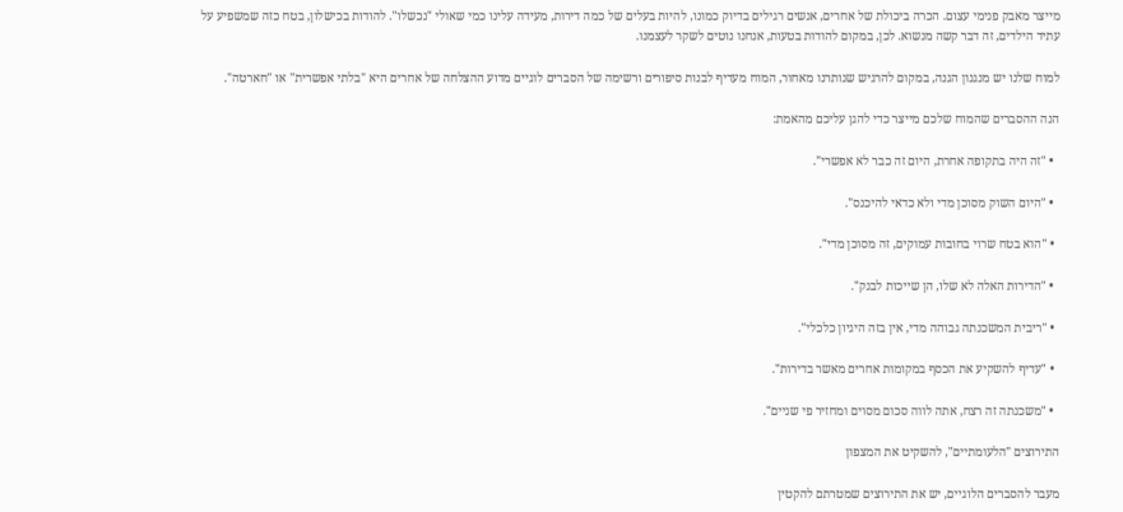מייצר מאבק פנימי עצום. הכרה ביכולת של אחרים, אנשים רגילים בדיוק כמונו, להיות בעלים של כמה דירות, מעידה עלינו כמי שאולי "נכשלו". להודות בכישלון, בטח כזה שמשפיע על עתיד הילדים, זה דבר קשה מנשוא. לכן, במקום להודות בטעות, אנחנו נוטים לשקר לעצמנו.

למוח שלנו יש מנגנון הגנה, במקום להרגיש שנותרנו מאחור, המוח מעדיף לבנות סיפורים ורשימה של הסברים לוגיים מדוע ההצלחה של אחרים היא "בלתי אפשרית" או "חארטה".

הנה ההסברים שהמוח שלכם מייצר כדי להגן עליכם מהאמת:

  • "זה היה בתקופה אחרת, היום זה כבר לא אפשרי".

  • "היום השוק מסוכן מדי ולא כדאי להיכנס".

  • "הוא בטח שרוי בחובות עמוקים, זה מסוכן מדי".

  • "הדירות האלה לא שלו, הן שייכות לבנק".

  • "ריבית המשכנתה גבוהה מדי, אין בזה היגיון כלכלי".

  • "עדיף להשקיע את הכסף במקומות אחרים מאשר בדירות".

  • "משכנתה זה רצח, אתה לווה סכום מסוים ומחזיר פי שניים".

התירוצים "הלעומתיים", להשקיט את המצפון

מעבר להסברים הלוגיים, יש את התירוצים שמטרתם להקטין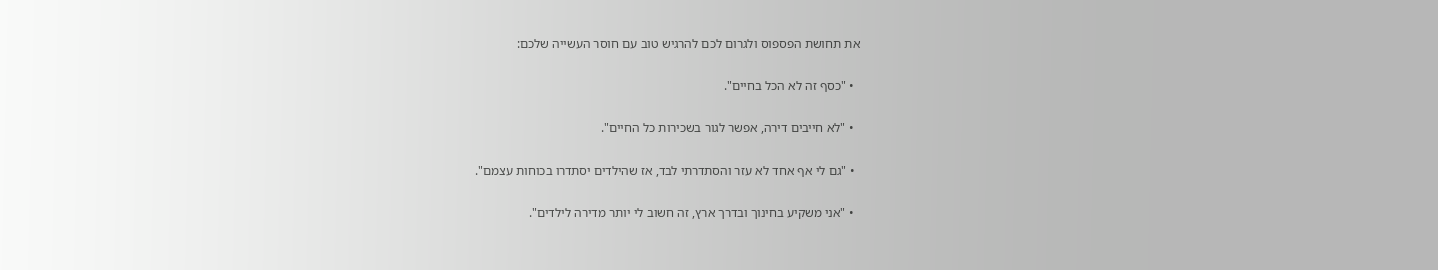את תחושת הפספוס ולגרום לכם להרגיש טוב עם חוסר העשייה שלכם:

  • "כסף זה לא הכל בחיים".

  • "לא חייבים דירה, אפשר לגור בשכירות כל החיים".

  • "גם לי אף אחד לא עזר והסתדרתי לבד, אז שהילדים יסתדרו בכוחות עצמם".

  • "אני משקיע בחינוך ובדרך ארץ, זה חשוב לי יותר מדירה לילדים".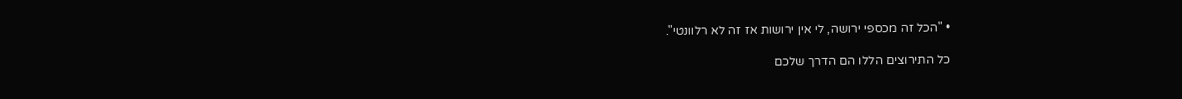• "הכל זה מכספי ירושה, לי אין ירושות אז זה לא רלוונטי".

כל התירוצים הללו הם הדרך שלכם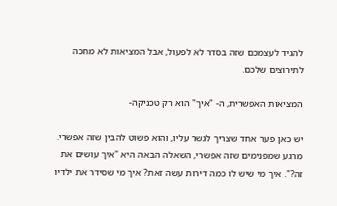להגיד לעצמכם שזה בסדר לא לפעול, אבל המציאות לא מחכה לתירוצים שלכם.

המציאות האפשרית, ה- "איך" הוא רק טכניקה-

יש כאן פער אחד שצריך לגשר עליו, והוא פשוט להבין שזה אפשרי. מרגע שמפנימים שזה אפשרי, השאלה הבאה היא "איך עושים את זה?". איך מי שיש לו כמה דירות עשה זאת? איך מי שסידר את ילדיו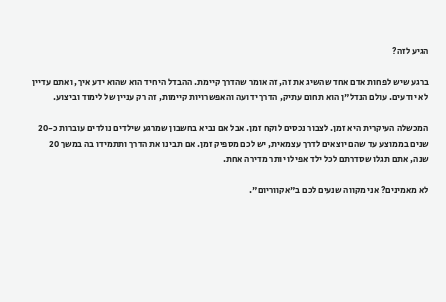הגיע לזה?

ברגע שיש לפחות אדם אחד שהשיג את זה, זה אומר שהדרך קיימת. ההבדל היחיד הוא שהוא ידע איך, ואתם עדיין לא יודעים. עולם הנדל"ן הוא תחום עתיק, הדרך ידועה והאפשרויות קיימות, זה רק עניין של לימוד וביצוע.

המכשלה העיקרית היא זמן. לצבור נכסים לוקח זמן. אבל אם נביא בחשבון שמרגע שילדים נולדים עוברות כ-20 שנים בממוצע עד שהם יוצאים לדרך עצמאית, יש לכם מספיק זמן. אם תבינו את הדרך ותתמידו בה במשך 20 שנה, אתם תגלו שסדרתם לכל ילד אפילו יותר מדירה אחת.

לא מאמינים? אני מקווה שנעים לכם ב"אקווריום".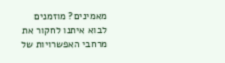מאמינים? מוזמנים לבוא איתנו לחקור את מרחבי האפשרויות של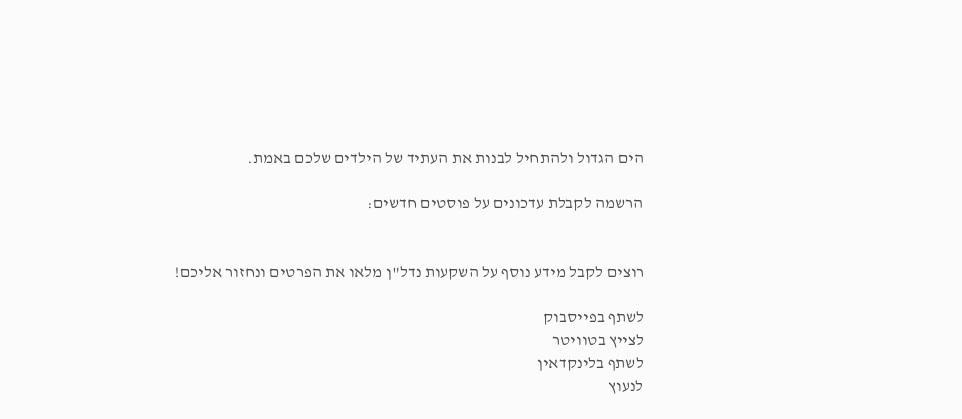הים הגדול ולהתחיל לבנות את העתיד של הילדים שלכם באמת.

הרשמה לקבלת עדכונים על פוסטים חדשים:


רוצים לקבל מידע נוסף על השקעות נדל"ן מלאו את הפרטים ונחזור אליכם!

לשתף בפייסבוק
לצייץ בטוויטר
לשתף בלינקדאין
לנעוץ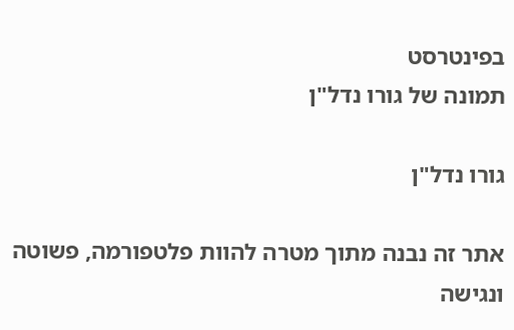בפינטרסט
תמונה של גורו נדל"ן

גורו נדל"ן

אתר זה נבנה מתוך מטרה להוות פלטפורמה, פשוטה ונגישה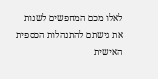לאלו מכם המחפשים לשנות את גישתם להתנהלות הכספית האישית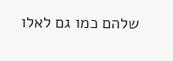שלהם כמו גם לאלו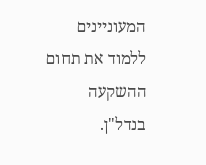המעוניינים ללמוד את תחום ההשקעה בנדל"ן.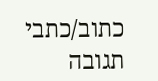כתוב/כתבי תגובה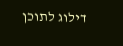דילוג לתוכן